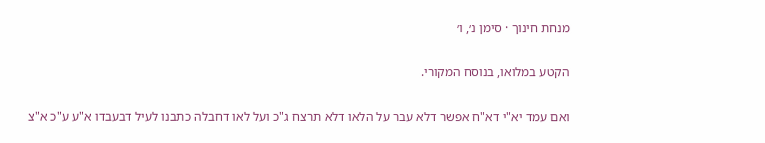מנחת חינוך · סימן נ׳, ו׳

הקטע במלואו, בנוסח המקורי.

ואם עמד יא"י דא"ח אפשר דלא עבר על הלאו דלא תרצח ג"כ ועל לאו דחבלה כתבנו לעיל דבעבדו א"ע ע"כ א"צ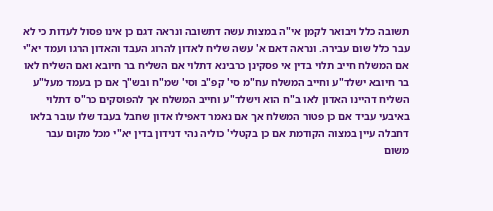תשובה כלל ויבואר לקמן אי"ה במצות עשה דתשובה ונראה דגם כן אינו פסול לעדות כי לא עבר כלל שום עבירה. ונראה דאם א' עשה שליח לאדון להרוג העבד והאדון הרגו ועמד יא"י אם המשלח חייב תלוי בדין אי פסקינן כרבינא דתלוי אם השליח בר חיובא ואם השליח לאו בר חיובא ישלד"ע וחייב המשלח עח"מ סי' קפ"ב וסי' שמ"ח ובש"ך אם כן בעמד מעל"ע השליח דהיינו האדון לאו ב"ח הוא וישלד"ע וחייב המשלח אך להפוסקים כר"ס דתלוי באיבעי עביד אם כן פטור המשלח אך אם נאמר דאפילו אדון שחבל בעבד שלו עובר בלאו דחבלה עיין במצוה הקודמת אם כן בקטלי' כוליה נהי דנידון בדין יא"י מכל מקום עבר משום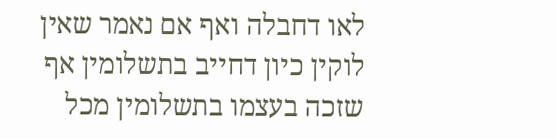לאו דחבלה ואף אם נאמר שאין לוקין כיון דחייב בתשלומין אף שזכה בעצמו בתשלומין מכל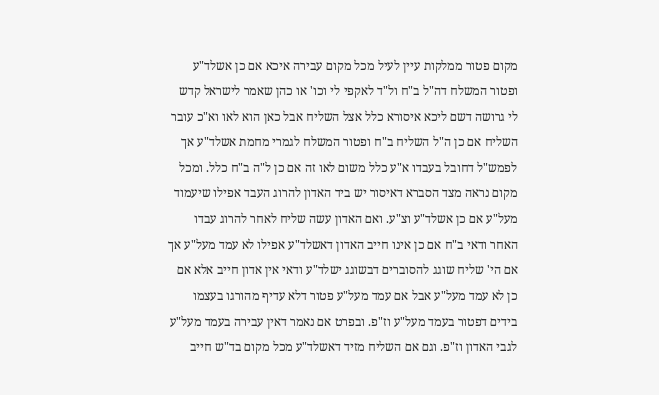מקום פטור ממלקות עיין לעיל מכל מקום עבירה איכא אם כן אשלד"ע ופטור המשלח דה"ל ב"ח ול"ד לאקפי לי וכו' או כהן שאמר לישראל קדש לי גרושה דשם ליכא איסורא כלל אצל השליח אבל כאן הוא לאו וא"כ עובר השליח אם כן ה"ל השליח ב"ח ופטור המשלח לגמרי מחמת אשלד"ע אך לפמש"ל דחובל בעבדו א"ע כלל משום לאו זה אם כן ל"ה ב"ח כלל. ומכל מקום נראה מצד הסברא דאיסור יש ביד האדון להרוג העבד אפילו שיעמוד מעל"ע אם כן אשלד"ע וצ"ע. ואם האדון עשה שליח לאחר להרוג עבדו האחר ודאי ב"ח אם כן אינו חייב האדון דאשלד"ע אפילו לא עמד מעל"ע אך אם הי' שליח שוגג להסוברים דבשוגג ישלד"ע ודאי אין אדון חייב אלא אם כן לא עמד מעל"ע אבל אם עמד מעל"ע פטור דלא עדיף מהורגו בעצמו בידים דפטור בעמד מעל"ע וז"פ. ובפרט אם נאמר דאין עבירה בעמד מעל"ע לגבי האדון וז"פ. וגם אם השליח מזיד דאשלד"ע מכל מקום בד"ש חייב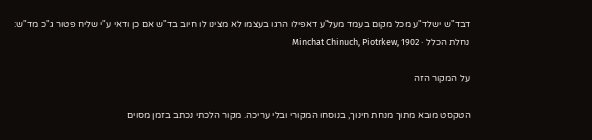דבד"ש ישלד"ע מכל מקום בעמד מעל"ע דאפילו הרגו בעצמו לא מצינו לו חיוב בד"ש אם כן ודאי ע"י שליח פטור ג"כ מד"ש:
נחלת הכלל · Minchat Chinuch, Piotrkew, 1902

על המקור הזה

הטקסט מובא מתוך מנחת חינוך, בנוסחו המקורי ובלי עריכה. מקור הלכתי נכתב בזמן מסוים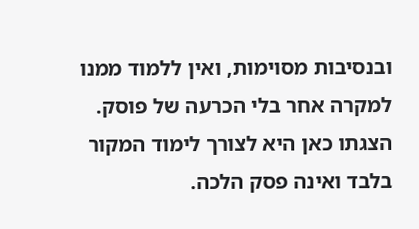ובנסיבות מסוימות, ואין ללמוד ממנו למקרה אחר בלי הכרעה של פוסק. הצגתו כאן היא לצורך לימוד המקור בלבד ואינה פסק הלכה.